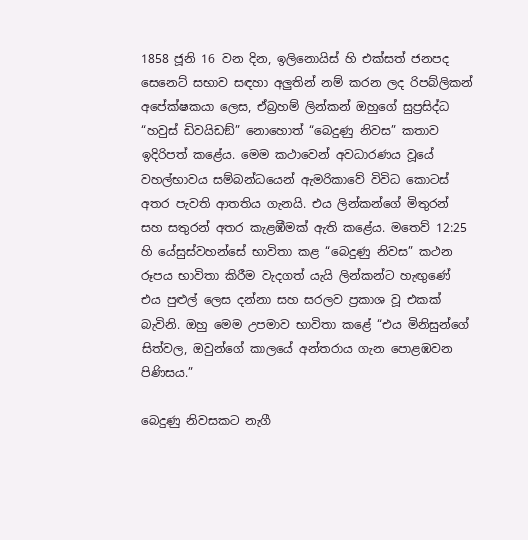1858 ජූනි 16 වන දින, ඉලිනොයිස් හි එක්සත් ජනපද සෙනෙට් සභාව සඳහා අලුතින් නම් කරන ලද රිපබ්ලිකන් අපේක්ෂකයා ලෙස, ඒබ්‍රහම් ලින්කන් ඔහුගේ සුප්‍රසිද්ධ “හවුස් ඩිවයිඩඞ්” නොහොත් “බෙදුණු නිවස” කතාව ඉදිරිපත් කළේය. මෙම කථාවෙන් අවධාරණය වූයේ වහල්භාවය සම්බන්ධයෙන් ඇමරිකාවේ විවිධ කොටස් අතර පැවති ආතතිය ගැනයි. එය ලින්කන්ගේ මිතුරන් සහ සතුරන් අතර කැළඹීමක් ඇති කළේය. මතෙව් 12:25 හි යේසුස්වහන්සේ භාවිතා කළ “බෙදුණු නිවස” කථන රූපය භාවිතා කිරීම වැදගත් යැයි ලින්කන්ට හැඟුණේ එය පුළුල් ලෙස දන්නා සහ සරලව ප්‍රකාශ වූ එකක් බැවිනි. ඔහු මෙම උපමාව භාවිතා කළේ “එය මිනිසුන්ගේ සිත්වල, ඔවුන්ගේ කාලයේ අන්තරාය ගැන පොළඹවන පිණිසය.”

බෙදුණු නිවසකට නැගී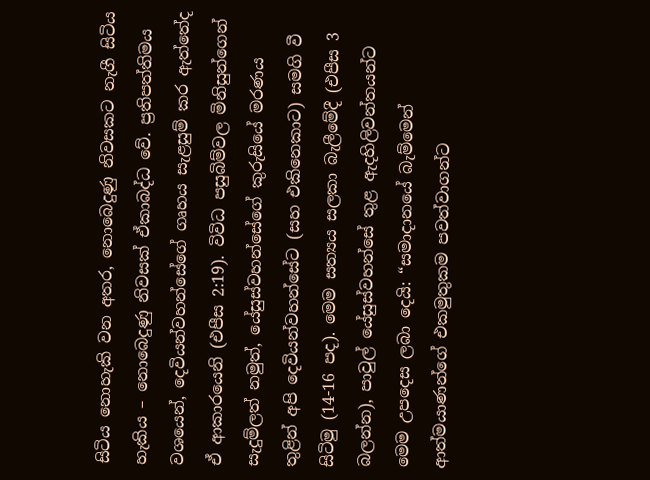සිටිය නොහැකි වන අතර, නොබෙදුණු නිවසකට නැගී සිටිය හැකිය – නොබෙදුණු නිවසක් ඒකාබද්ධ වේ. ප්‍රතිපත්තිමය වශයෙන්, දෙවියන්වහන්සේගේ ගෘහය සැළසුම් කර ඇත්තේද ඒ ආකාරයෙනි (එපීස 2:19). විවිධ පසුබිම්වල මිනිසුන්ගෙන් සැදුම්ලත් නමුත්, යේසුස්වහන්සේගේ කුරුසියේ මරණය තුළින් අපි දෙවියන්වහන්සේට (සහ එකිනෙකාට) සමගි වී සිටිමු (14-16 පද). මෙම සත්‍යය සලකා බැලීමේදී (එපීස 3 බලන්න), පාවුල් යේසුස්වහන්සේ තුළ ඇදහිලිවන්තයන්ට මෙම උපදෙස ලබා දෙයි: “සමාදානයේ බැම්මෙන් ආත්මයාණන්ගේ එකමුතුකම පවත්වාගන්ට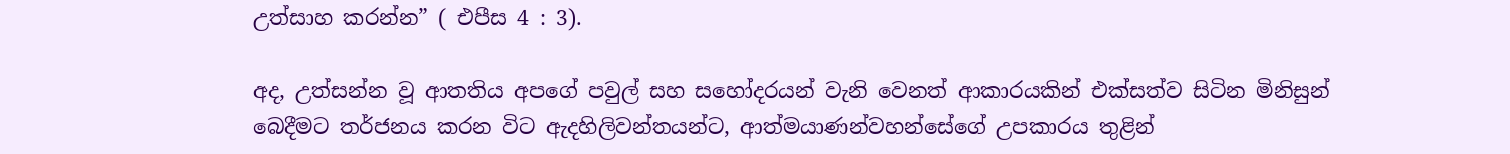උත්සාහ කරන්න” ( එපීස 4 : 3).

අද, උත්සන්න වූ ආතතිය අපගේ පවුල් සහ සහෝදරයන් වැනි වෙනත් ආකාරයකින් එක්සත්ව සිටින මිනිසුන් බෙදීමට තර්ජනය කරන විට ඇදහිලිවන්තයන්ට, ආත්මයාණන්වහන්සේගේ උපකාරය තුළින්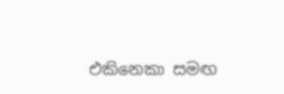එකිනෙකා සමඟ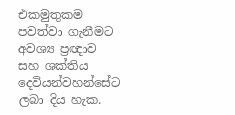එකමුතුකම පවත්වා ගැනීමට අවශ්‍ය ප්‍රඥාව සහ ශක්තිය දෙවියන්වහන්සේට ලබා දිය හැක.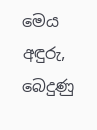මෙය අඳුරු, බෙදුණු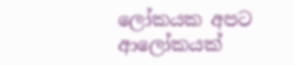ලෝකයක අපට ආලෝකයක්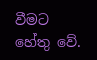වීමට හේතු වේ.